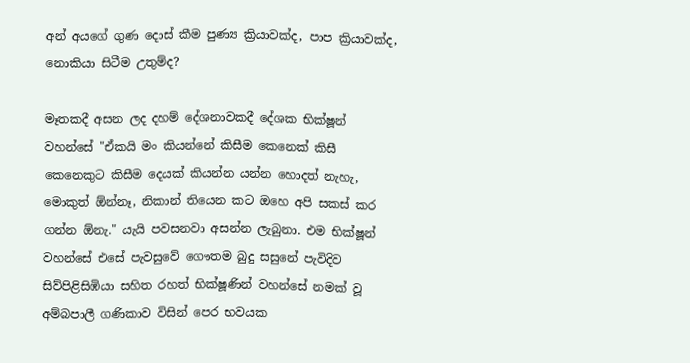අන් අයගේ ගුණ දොස් කීම පුණ්‍ය ක්‍රියාවක්ද, පාප ක්‍රියාවක්ද, නොකියා සිටීම උතුම්ද?

මෑතකදී අසන ලද දහම් දේශනාවකදී දේශක භික්ෂූන් වහන්සේ "ඒකයි මං කියන්නේ කිසීම කෙනෙක් කිසී කෙනෙකුට කිසීම දෙයක් කියන්න යන්න හොදත් නැහැ, මොකුත් ඕන්නෑ, නිකාන් තියෙන කට ඔහෙ අපි සකස් කර ගන්න ඕනැ." යැයි පවසනවා අසන්න ලැබුනා. එම භික්ෂූන් වහන්සේ එසේ පැවසුවේ ගෞතම බුදු සසුනේ පැවිදිව සිව්පිළිසිඹියා සහිත රහත් භික්ෂූණින් වහන්සේ නමක් වූ අම්බපාලී ගණිකාව විසින් පෙර භවයක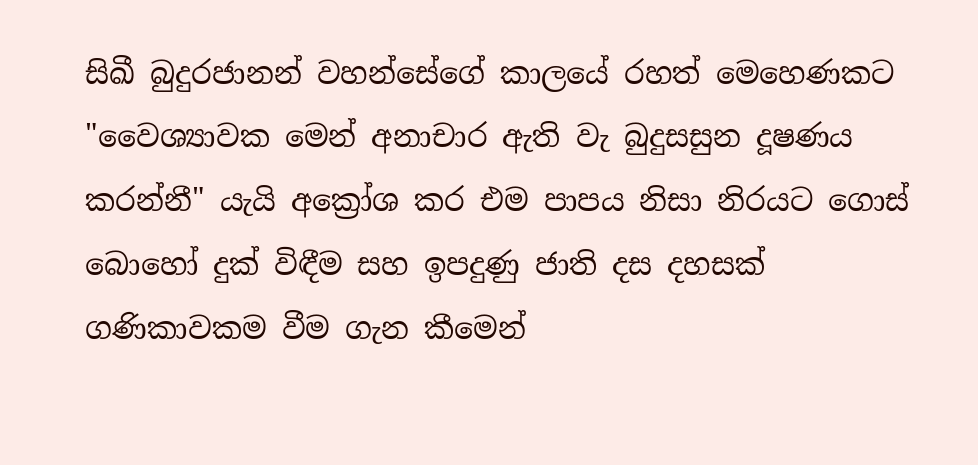සිඛී බුදුරජානන් වහන්සේගේ කාලයේ රහත් මෙහෙණකට "වෛශ්‍යාවක මෙන් අනාචාර ඇති වැ බුදුසසුන දූෂණය කරන්නී" යැයි අක්‍රෝශ කර එම පාපය නිසා නිරයට ගොස් බොහෝ දුක් විඳීම සහ ඉපදුණු ජාති දස දහසක් ගණිකාවකම වීම ගැන කීමෙන්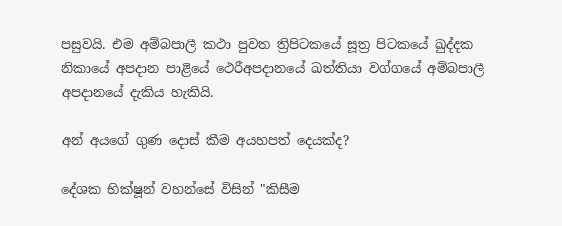පසුවයි. එම අම්බපාලී කථා පුවත ත්‍රිපිටකයේ සූත්‍ර පිටකයේ ඛුද්‌දක නිකායේ අපදාන පාළියේ ථෙරීඅපදානයේ ඛත්‌තියා වග්ගයේ අම්බපාලී අපදානයේ දැකිය හැකියි.

අන් අයගේ ගුණ දොස් කීම අයහපත් දෙයක්ද?

දේශක භික්ෂූන් වහන්සේ විසින් "කිසීම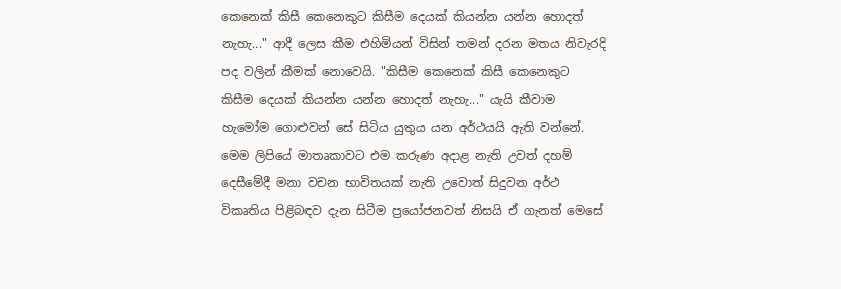කෙනෙක් කිසී කෙනෙකුට කිසීම දෙයක් කියන්න යන්න හොදත් නැහැ..." ආදී ලෙස කීම එහිමියන් විසින් තමන් දරන මතය නිවැරදි පද වලින් කීමක් නොවෙයි. "කිසීම කෙනෙක් කිසී කෙනෙකුට කිසීම දෙයක් කියන්න යන්න හොදත් නැහැ..." යැයි කීවාම හැමෝම ගොළුවන් සේ සිටිය යුතුය යන අර්ථයයි ඇති වන්නේ. මෙම ලිපියේ මාතෘකාවට එම කරුණ අදාළ නැති උවත් දහම් දෙසීමේදී මනා වචන භාවිතයක් නැති උවොත් සිදුවන අර්ථ විකෘතිය පිළිබඳව දැන සිටීම ප්‍රයෝජනවත් නිසයි ඒ ගැනත් මෙසේ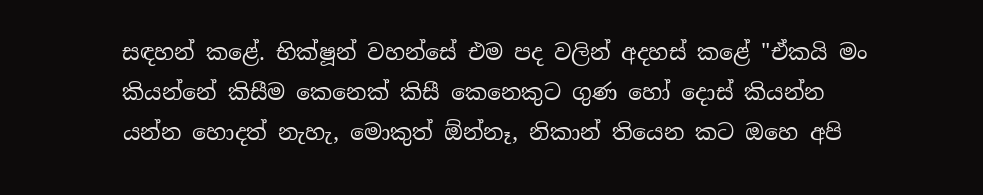සඳහන් කළේ. භික්ෂූන් වහන්සේ එම පද වලින් අදහස් කළේ "ඒකයි මං කියන්නේ කිසීම කෙනෙක් කිසී කෙනෙකුට ගුණ හෝ දොස් කියන්න යන්න හොදත් නැහැ, මොකුත් ඕන්නෑ, නිකාන් තියෙන කට ඔහෙ අපි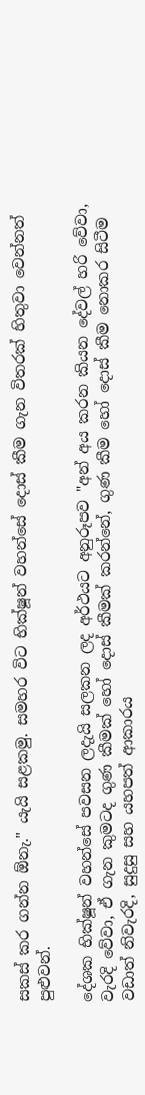සකස් කර ගන්න ඕනැ." යැයි සළකමු. සමහර විට භික්ෂූන් වහන්සේ දොස් කීම ගැන විතරක් හිතුවා වෙන්නත් පුළුවන්.

දේශක භික්ෂූන් වහන්සේ පවසන ලදැයි සලකන ලද අර්ථයට අනුරූපව "අන් අය කරන කියන දේවල් හරි වේවා, වැරදි වේවා, ඒ ගැන කුමටද ගුණ කීමක් හෝ දොස් කීමක් කරන්නේ, ගුණ කීම හෝ දොස් කීම නොකර සිටීම වඩාත් නිවැරදි, සුදුසු සහ යහපත් ආකාරය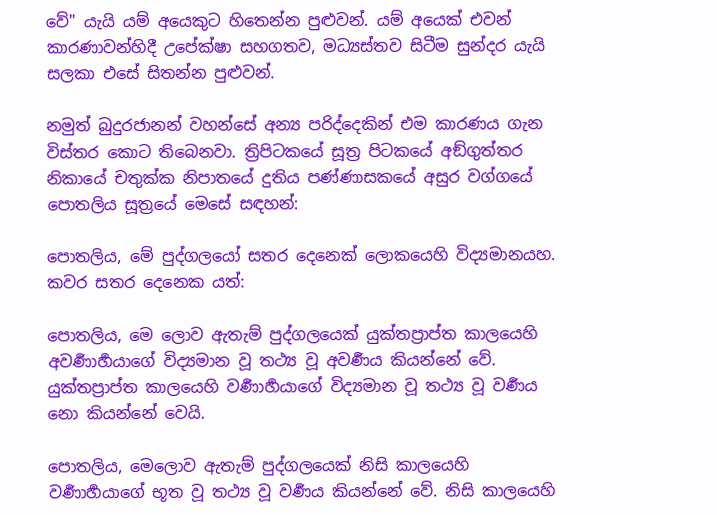වේ" යැයි යම් අයෙකුට හිතෙන්න පුළුවන්. යම් අයෙක් එවන් කාරණාවන්හිදී උපේක්ෂා සහගතව, මධ්‍යස්තව සිටීම සුන්දර යැයි සලකා එසේ සිතන්න පුළුවන්.

නමුත් බුදුරජානන් වහන්සේ අන්‍ය පරිද්දෙකින් එම කාරණය ගැන විස්තර කොට තිබෙනවා. ත්‍රිපිටකයේ සූත්‍ර පිටකයේ අඞ්‌ගුත්‌තර නිකායේ චතුක්ක නිපාතයේ දුතිය පණ්ණාසකයේ අසුර වග්ගයේ පොතලිය සූත්‍රයේ මෙසේ සඳහන්:

පොතලිය, මේ පුද්ගලයෝ සතර දෙනෙක් ලොකයෙහි විද්‍යමානයහ. කවර සතර දෙනෙක යත්:

පොතලිය, මෙ ලොව ඇතැම් පුද්ගලයෙක් යුක්තප්‍රාප්ත කාලයෙහි අවර්‍ණාර්‍හයාගේ විද්‍යමාන වූ තථ්‍ය වූ අවර්‍ණය කියන්නේ වේ. යුක්තප්‍රාප්ත කාලයෙහි වර්‍ණාර්‍හයාගේ විද්‍යමාන වූ තථ්‍ය වූ වර්‍ණය නො කියන්නේ වෙයි.

පොතලිය, මෙලොව ඇතැම් පුද්ගලයෙක් නිසි කාලයෙහි වර්‍ණාර්‍හයාගේ භූත වූ තථ්‍ය වූ වර්‍ණය කියන්නේ වේ. නිසි කාලයෙහි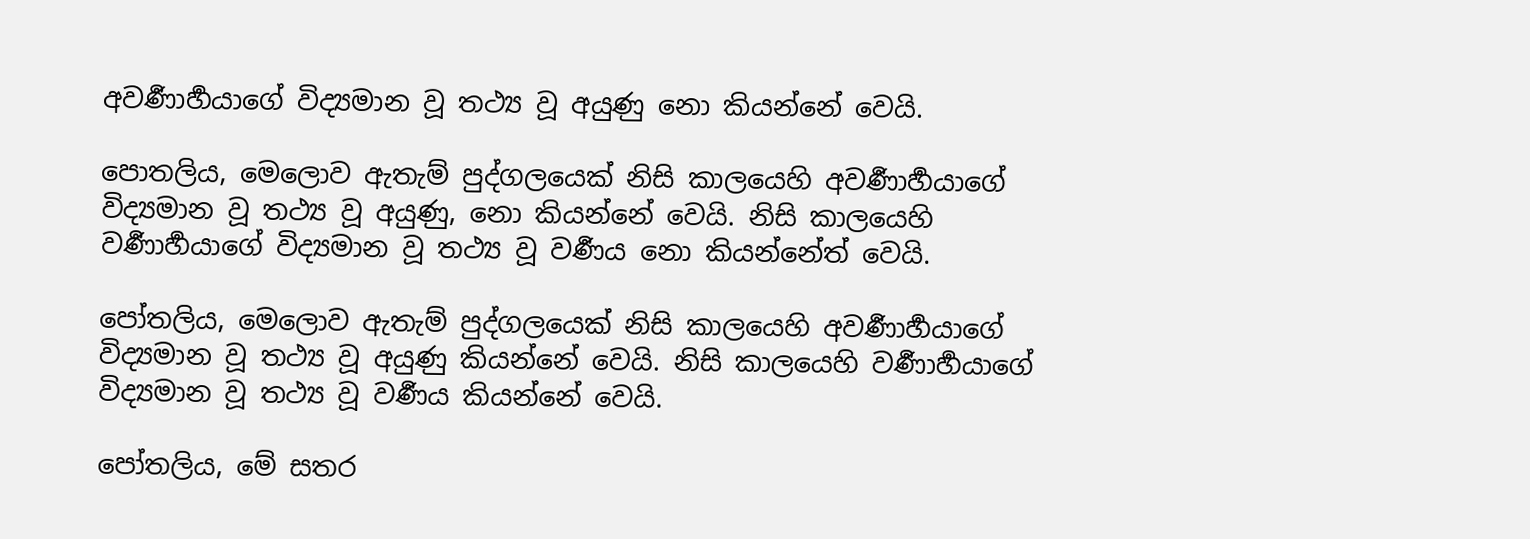අවර්‍ණාර්‍හයාගේ විද්‍යමාන වූ තථ්‍ය වූ අයුණු නො කියන්නේ වෙයි.

පොතලිය, මෙලොව ඇතැම් පුද්ගලයෙක් නිසි කාලයෙහි අවර්‍ණාර්‍හයාගේ විද්‍යමාන වූ තථ්‍ය වූ අයුණු, නො කියන්නේ වෙයි. නිසි කාලයෙහි වර්‍ණාර්‍හයාගේ විද්‍යමාන වූ තථ්‍ය වූ වර්‍ණය නො කියන්නේත් වෙයි.

පෝතලිය, මෙලොව ඇතැම් පුද්ගලයෙක් නිසි කාලයෙහි අවර්‍ණාර්‍හයාගේ විද්‍යමාන වූ තථ්‍ය වූ අයුණු කියන්නේ වෙයි. නිසි කාලයෙහි වර්‍ණාර්‍හයාගේ විද්‍යමාන වූ තථ්‍ය වූ වර්‍ණය කියන්නේ වෙයි.

පෝතලිය, මේ සතර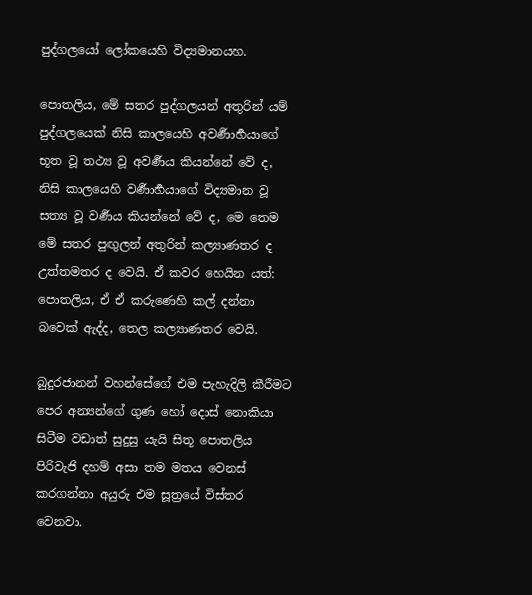පුද්ගලයෝ ලෝකයෙහි විද්‍යමානයහ.

පොතලිය, මේ සතර පුද්ගලයන් අතුරින් යම් පුද්ගලයෙක් නිසි කාලයෙහි අවර්‍ණාර්‍හයාගේ භූත වූ තථ්‍ය වූ අවර්‍ණය කියන්නේ වේ ද, නිසි කාලයෙහි වර්‍ණාර්‍හයාගේ විද්‍යමාන වූ සත්‍ය වූ වර්‍ණය කියන්නේ වේ ද, මෙ තෙම මේ සතර පුඟුලන් අතුරින් කල්‍යාණතර ද උත්තමතර ද වෙයි. ඒ කවර හෙයින යත්: පොතලිය, ඒ ඒ කරුණෙහි කල් දන්නා බවෙක් ඇද්ද, තෙල කල්‍යාණතර වෙයි.

බුදුරජානන් වහන්සේගේ එම පැහැදිලි කීරීමට පෙර අන්‍යන්ගේ ගුණ හෝ දොස් නොකියා සිටීම වඩාත් සුදුසු යැයි සිතූ පොතලිය පිරිවැජි දහම් අසා තම මතය වෙනස් කරගන්නා අයුරු එම සූත්‍රයේ විස්තර වෙනවා.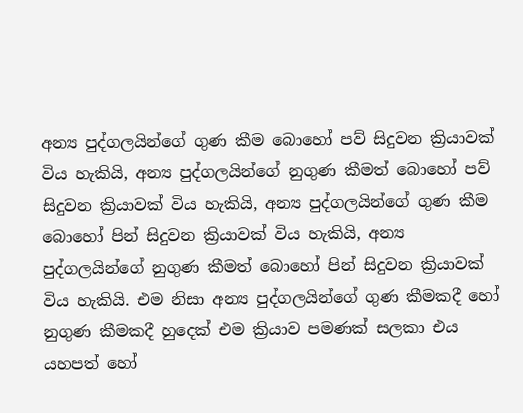අන්‍ය පුද්ගලයින්ගේ ගුණ කීම බොහෝ පව් සිදුවන ක්‍රියාවක් විය හැකියි, අන්‍ය පුද්ගලයින්ගේ නුගුණ කීමත් බොහෝ පව් සිදුවන ක්‍රියාවක් විය හැකියි, අන්‍ය පුද්ගලයින්ගේ ගුණ කීම බොහෝ පින් සිදුවන ක්‍රියාවක් විය හැකියි, අන්‍ය පුද්ගලයින්ගේ නුගුණ කීමත් බොහෝ පින් සිදුවන ක්‍රියාවක් විය හැකියි. එම නිසා අන්‍ය පුද්ගලයින්ගේ ගුණ කීමකදී හෝ නුගුණ කීමකදී හුදෙක් එම ක්‍රියාව පමණක් සලකා එය යහපත් හෝ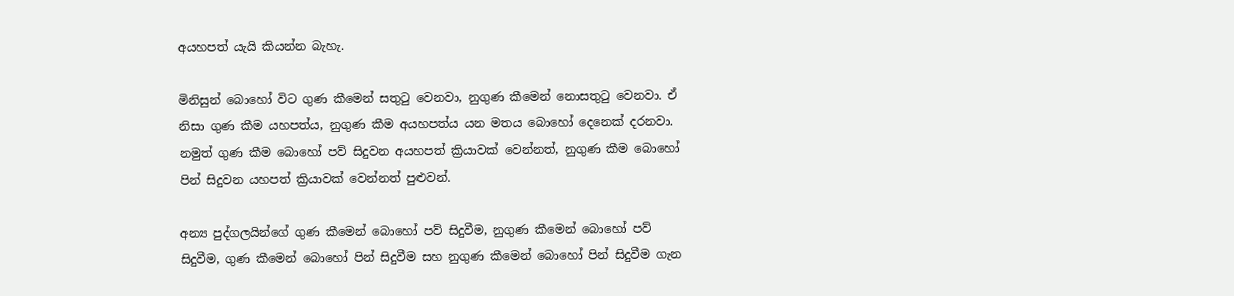අයහපත් යැයි කියන්න බැහැ.

මිනිසුන් බොහෝ විට ගුණ කීමෙන් සතුටු වෙනවා, නුගුණ කීමෙන් නොසතුටු වෙනවා. ඒ නිසා ගුණ කීම යහපත්ය, නුගුණ කීම අයහපත්ය යන මතය බොහෝ දෙනෙක් දරනවා. නමුත් ගුණ කීම බොහෝ පව් සිදුවන අයහපත් ක්‍රියාවක් වෙන්නත්, නුගුණ කීම බොහෝ පින් සිදුවන යහපත් ක්‍රියාවක් වෙන්නත් පුළුවන්.

අන්‍ය පුද්ගලයින්ගේ ගුණ කීමෙන් බොහෝ පව් සිදුවීම, නුගුණ කීමෙන් බොහෝ පව් සිදුවීම, ගුණ කීමෙන් බොහෝ පින් සිදුවීම සහ නුගුණ කීමෙන් බොහෝ පින් සිදුවීම ගැන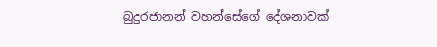බුදුරජානන් වහන්සේගේ දේශනාවක්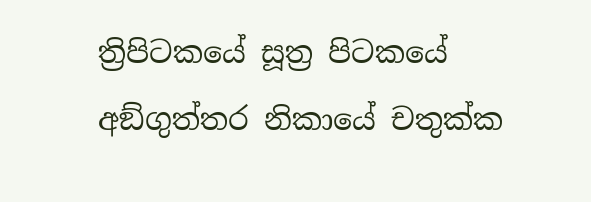ත්‍රිපිටකයේ සූත්‍ර පිටකයේ අඞ්‌ගුත්‌තර නිකායේ චතුක්ක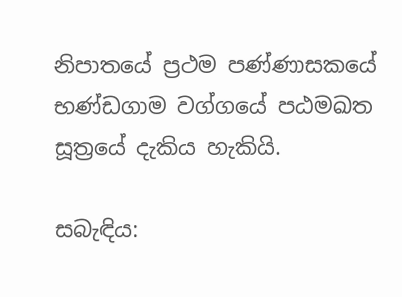නිපාතයේ ප්‍රථම පණ්ණාසකයේ භණ්‌ඩගාම වග්ගයේ පඨමඛත සූත්‍රයේ දැකිය හැකියි.

සබැඳිය: